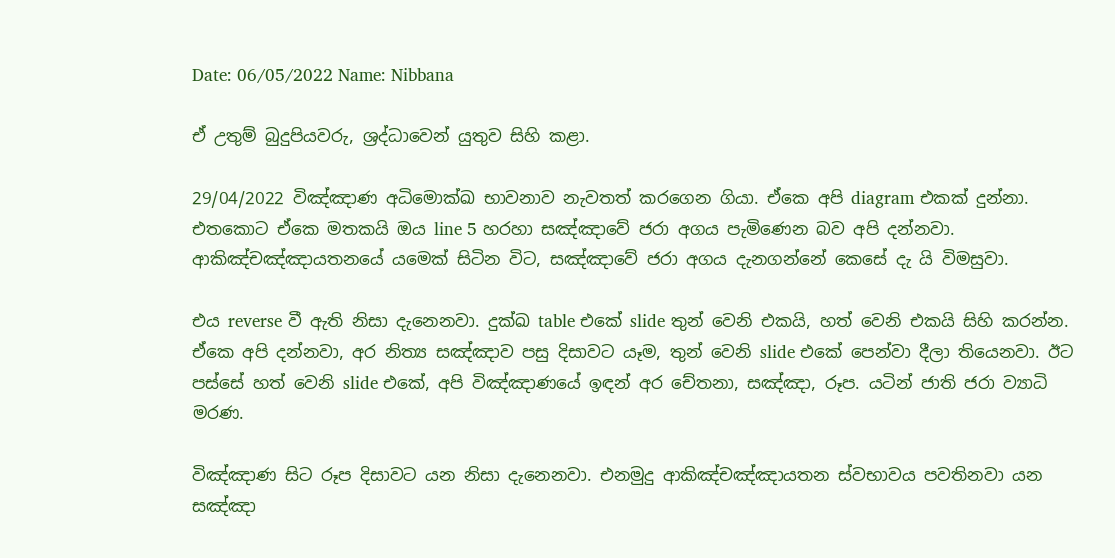Date: 06/05/2022 Name: Nibbana

ඒ උතුම් බුදුපියවරු, ශ්‍රද්ධාවෙන් යුතුව සිහි කළා.

29/04/2022 විඤ්ඤාණ අධිමොක්ඛ භාවනාව නැවතත් කරගෙන ගියා. ඒකෙ අපි diagram එකක් දුන්නා. එතකොට ඒකෙ මතකයි ඔය line 5 හරහා සඤ්ඤාවේ ජරා අගය පැමිණෙන බව අපි දන්නවා. ආකිඤ්චඤ්ඤායතනයේ යමෙක් සිටින විට, සඤ්ඤාවේ ජරා අගය දැනගන්නේ කෙසේ දැ යි විමසුවා.

එය reverse වී ඇති නිසා දැනෙනවා. දුක්ඛ table එකේ slide තුන් වෙනි එකයි, හත් වෙනි එකයි සිහි කරන්න. ඒකෙ අපි දන්නවා, අර නිත්‍ය සඤ්ඤාව පසු දිසාවට යෑම, තුන් වෙනි slide එකේ පෙන්වා දීලා තියෙනවා. ඊට පස්සේ හත් වෙනි slide එකේ, අපි විඤ්ඤාණයේ ඉඳන් අර චේතනා, සඤ්ඤා, රූප. යටින් ජාති ජරා ව්‍යාධි මරණ.

විඤ්ඤාණ සිට රූප දිසාවට යන නිසා දැනෙනවා. එනමුදු ආකිඤ්චඤ්ඤායතන ස්වභාවය පවතිනවා යන සඤ්ඤා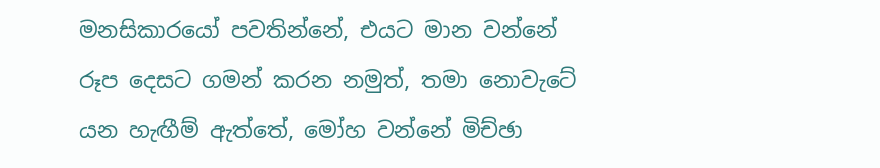මනසිකාරයෝ පවතින්නේ, එයට මාන වන්නේ රූප දෙසට ගමන් කරන නමුත්, තමා නොවැටේ යන හැඟීම් ඇත්තේ, මෝහ වන්නේ මිච්ඡා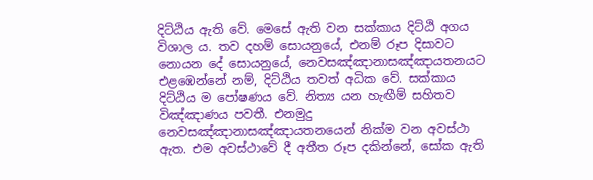දිට්ඨිය ඇති වේ. මෙසේ ඇති වන සක්කාය දිට්ඨි අගය විශාල ය. තව දහම් සොයනුයේ, එනම් රූප දිසාවට නොයන දේ සොයනුයේ, නෙවසඤ්ඤානාසඤ්ඤායතනයට එළඹෙන්නේ නම්, දිට්ඨිය තවත් අධික වේ. සක්කාය දිට්ඨිය ම පෝෂණය වේ. නිත්‍ය යන හැඟීම් සහිතව විඤ්ඤාණය පවතී. එනමුදු නෙවසඤ්ඤානාසඤ්ඤායතනයෙන් නික්ම වන අවස්ථා ඇත. එම අවස්ථාවේ දී අතීත රූප දකින්නේ, සෝක ඇති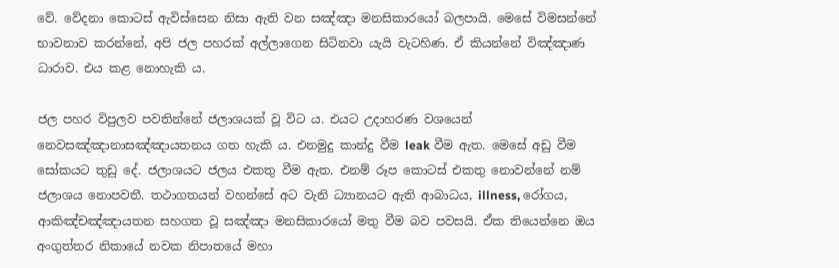වේ. වේදනා කොටස් ඇවිස්සෙන නිසා ඇති වන සඤ්ඤා මනසිකාරයෝ බලපායි. මෙසේ විමසන්නේ භාවනාව කරන්නේ, අපි ජල පහරක් අල්ලාගෙන සිටිනවා යැයි වැටහිණ. ඒ කියන්නේ විඤ්ඤාණ ධාරාව. එය කළ නොහැකි ය.

ජල පහර විපුලව පවතින්නේ ජලාශයක් වූ විට ය. එයට උදාහරණ වශයෙන් නෙවසඤ්ඤානාසඤ්ඤායතනය ගත හැකි ය. එනමුදු කාන්දු වීම leak වීම ඇත. මෙසේ අඩු වීම සෝකයට තුඩු දේ. ජලාශයට ජලය එකතු වීම ඇත. එනම් රූප කොටස් එකතු නොවන්නේ නම් ජලාශය නොපවතී. තථාගතයන් වහන්සේ අට වැනි ධ්‍යානයට ඇති ආබාධය, illness, රෝගය, ආකිඤ්චඤ්ඤායතන සහගත වූ සඤ්ඤා මනසිකාරයෝ මතු වීම බව පවසයි. ඒක තියෙන්නෙ ඔය අංගුත්තර නිකායේ නවක නිපාතයේ මහා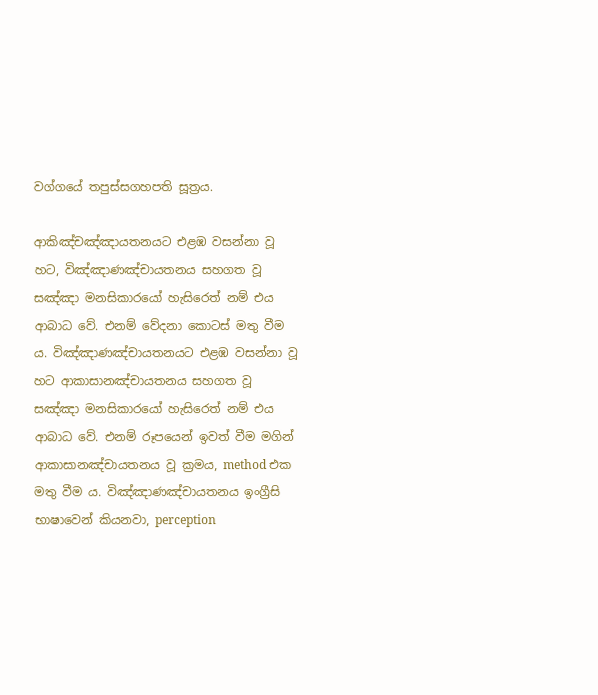වග්ගයේ තපුස්සගහපති සූත්‍රය.

ආකිඤ්චඤ්ඤායතනයට එළඹ වසන්නා වූ හට, විඤ්ඤාණඤ්චායතනය සහගත වූ සඤ්ඤා මනසිකාරයෝ හැසිරෙත් නම් එය ආබාධ වේ. එනම් වේදනා කොටස් මතු වීම ය. විඤ්ඤාණඤ්චායතනයට එළඹ වසන්නා වූ හට ආකාසානඤ්චායතනය සහගත වූ සඤ්ඤා මනසිකාරයෝ හැසිරෙත් නම් එය ආබාධ වේ. එනම් රූපයෙන් ඉවත් වීම මගින් ආකාසානඤ්චායතනය වූ ක්‍රමය, method එක මතු වීම ය. විඤ්ඤාණඤ්චායතනය ඉංග්‍රීසි භාෂාවෙන් කියනවා, perception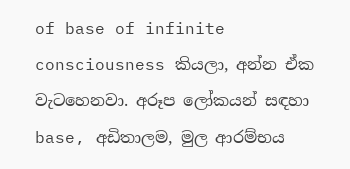of base of infinite consciousness කියලා, අන්න ඒක වැටහෙනවා. අරූප ලෝකයන් සඳහා base, අඩිතාලම, මුල ආරම්භය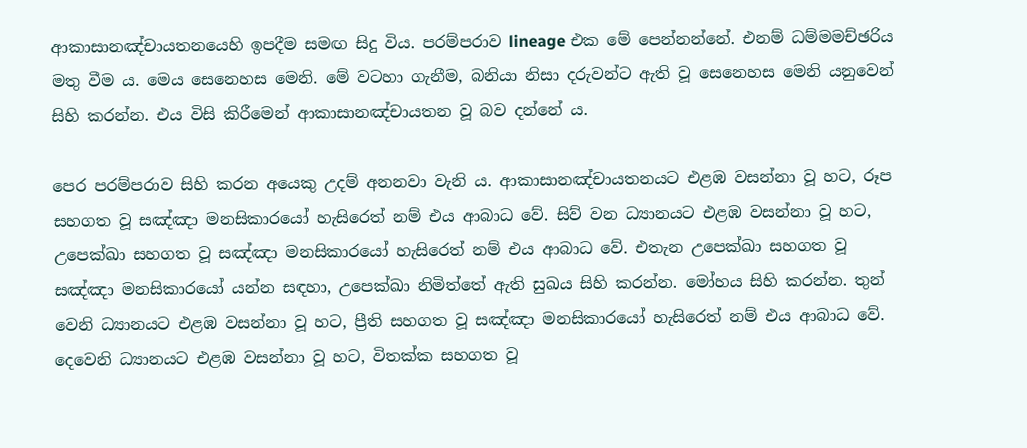ආකාසානඤ්චායතනයෙහි ඉපදීම සමඟ සිදු විය. පරම්පරාව lineage එක මේ පෙන්නන්නේ. එනම් ධම්මමච්ඡරිය මතු වීම ය. මෙය සෙනෙහස මෙනි. මේ වටහා ගැනීම, බනියා නිසා දරුවන්ට ඇති වූ සෙනෙහස මෙනි යනුවෙන් සිහි කරන්න. එය විසි කිරීමෙන් ආකාසානඤ්චායතන වූ බව දන්නේ ය.

පෙර පරම්පරාව සිහි කරන අයෙකු උදම් අනනවා වැනි ය. ආකාසානඤ්චායතනයට එළඹ වසන්නා වූ හට, රූප සහගත වූ සඤ්ඤා මනසිකාරයෝ හැසිරෙත් නම් එය ආබාධ වේ. සිව් වන ධ්‍යානයට එළඹ වසන්නා වූ හට, උපෙක්ඛා සහගත වූ සඤ්ඤා මනසිකාරයෝ හැසිරෙත් නම් එය ආබාධ වේ. එතැන උපෙක්ඛා සහගත වූ සඤ්ඤා මනසිකාරයෝ යන්න සඳහා, උපෙක්ඛා නිමිත්තේ ඇති සුඛය සිහි කරන්න. මෝහය සිහි කරන්න. තුන් වෙනි ධ්‍යානයට එළඹ වසන්නා වූ හට, ප්‍රීති සහගත වූ සඤ්ඤා මනසිකාරයෝ හැසිරෙත් නම් එය ආබාධ වේ. දෙවෙනි ධ්‍යානයට එළඹ වසන්නා වූ හට, විතක්ක සහගත වූ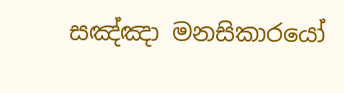සඤ්ඤා මනසිකාරයෝ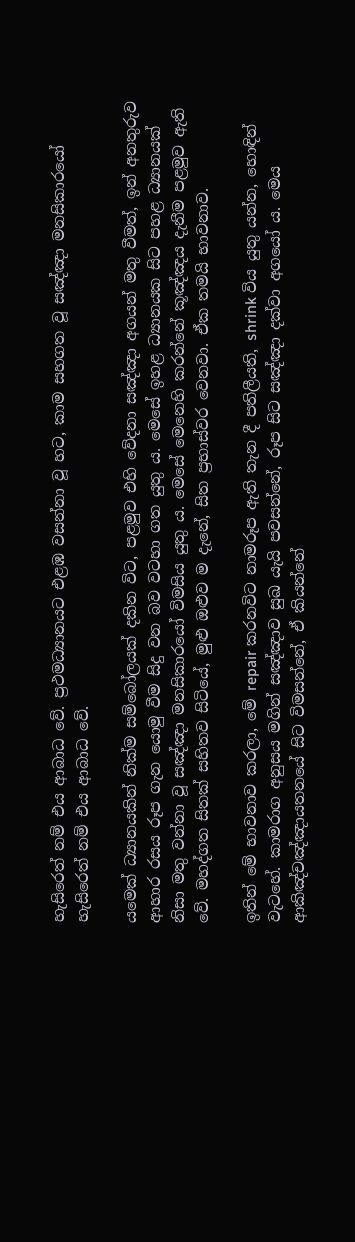හැසිරෙත් නම් එය ආබාධ වේ. ප්‍රථමධ්‍යානයට එළඹ වසන්නා වූ හට, කාම සහගත වූ සඤ්ඤා මනසිකාරයෝ හැසිරෙත් නම් එය ආබාධ වේ.

යමෙක් ධ්‍යානයකින් නික්ම සම්බෝලයක් දකින විට, පළමුව එහි වේදනා සඤ්ඤා අගයන් මතු වීමත්, ඉන් අනතුරුව ආහාර රසය රූප ගැන යොමු වීම සිදු වන බව වටහා ගත යුතු ය. මෙසේ ඉහළ ධ්‍යානයක සිට පහළ ධ්‍යානයක් නිසා මතු වන්නා වූ සඤ්ඤා මනසිකාරයෝ විමසිය යුතු ය. මෙසේ මෙනෙහි කරන්නේ කූඤ්ඤය දැනීම පළමුව ඇති වේ. මහද්ගත සිතක් සහිතව සිටියේ, මුළු ඔළුව ම දැනේ, සිත ප්‍රභාස්වර වෙනවා. ඒක තමයි භාවනාව.

ඉතින් මේ භාවනාව කරලා, මේ repair කරනවිට නාමරූප ඇති තැන දී පතිලීයති, shrink විය යුතු යන්න, හොඳින් වැටහේ. කාමරාග අනුසය මගින් සඤ්ඤාව සුඛ යැයි පවසන්නේ, රූප සිට සඤ්ඤා දක්වා අගයෝ ය. මෙය ආකිඤ්චඤ්ඤායතනයේ සිට විමසන්නේ, ඒ කියන්නේ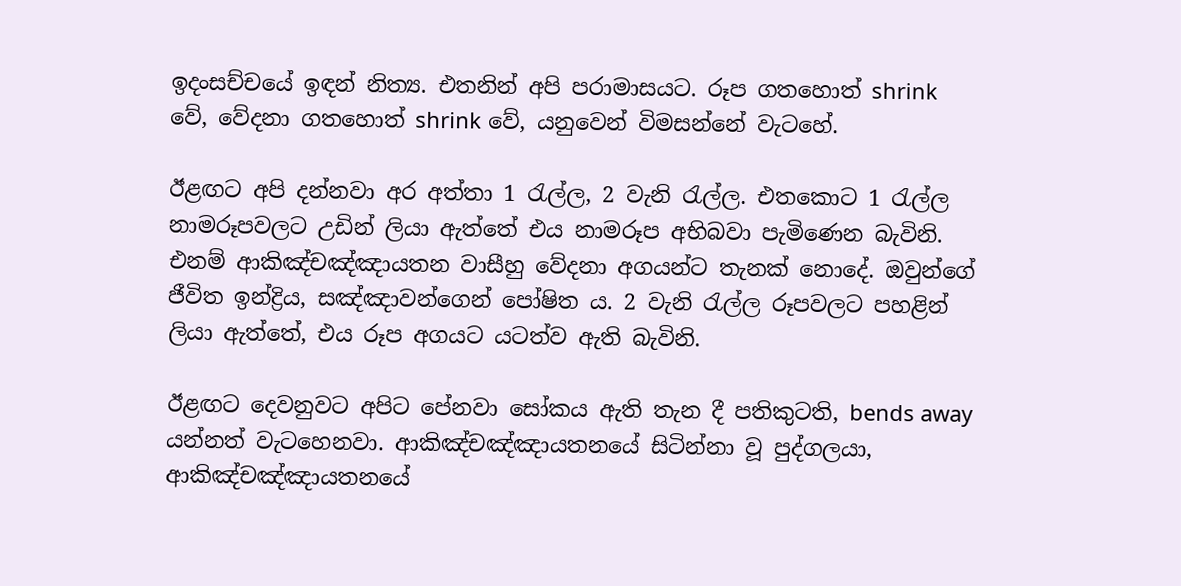ඉදංසච්චයේ ඉඳන් නිත්‍ය. එතනින් අපි පරාමාසයට. රූප ගතහොත් shrink වේ, වේදනා ගතහොත් shrink වේ, යනුවෙන් විමසන්නේ වැටහේ.

ඊළඟට අපි දන්නවා අර අත්තා 1 රැල්ල, 2 වැනි රැල්ල. එතකොට 1 රැල්ල නාමරූපවලට උඩින් ලියා ඇත්තේ එය නාමරූප අභිබවා පැමිණෙන බැවිනි. එනම් ආකිඤ්චඤ්ඤායතන වාසීහු වේදනා අගයන්ට තැනක් නොදේ. ඔවුන්ගේ ජීවිත ඉන්ද්‍රිය, සඤ්ඤාවන්ගෙන් පෝෂිත ය. 2 වැනි රැල්ල රූපවලට පහළින් ලියා ඇත්තේ, එය රූප අගයට යටත්ව ඇති බැවිනි.

ඊළඟට දෙවනුවට අපිට පේනවා සෝකය ඇති තැන දී පතිකුටති, bends away යන්නත් වැටහෙනවා. ආකිඤ්චඤ්ඤායතනයේ සිටින්නා වූ පුද්ගලයා, ආකිඤ්චඤ්ඤායතනයේ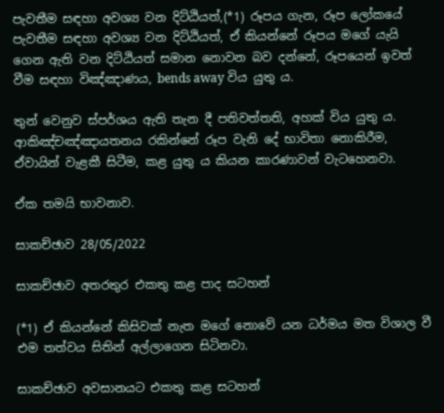පැවතීම සඳහා අවශ්‍ය වන දිට්ඨියත්,(*1) රූපය ගැන, රූප ලෝකයේ පැවතීම සඳහා අවශ්‍ය වන දිට්ඨියත්, ඒ කියන්නේ රූපය මගේ යැයි ගෙන ඇති වන දිට්ඨියත් සමාන නොවන බව දන්නේ, රූපයෙන් ඉවත් වීම සඳහා විඤ්ඤාණය, bends away විය යුතු ය.

තුන් වෙනුව ස්පර්ශය ඇති තැන දී පතිවත්තති, අහක් විය යුතු ය. ආකිඤ්චඤ්ඤායතනය රකින්නේ රූප වැනි දේ භාවිතා නොකිරීම, ඒවායින් වැළකී සිටීම, කළ යුතු ය කියන කාරණාවන් වැටහෙනවා.

ඒක තමයි භාවනාව.

සාකච්ඡාව 28/05/2022

සාකච්ඡාව අතරතුර එකතු කළ පාද සටහන්

(*1) ඒ කියන්නේ කිසිවක් නැත මගේ නොවේ යන ධර්මය මත විශාල වී එම තත්වය සිතින් අල්ලාගෙන සිටිනවා.

සාකච්ඡාව අවසානයට එකතු කළ සටහන්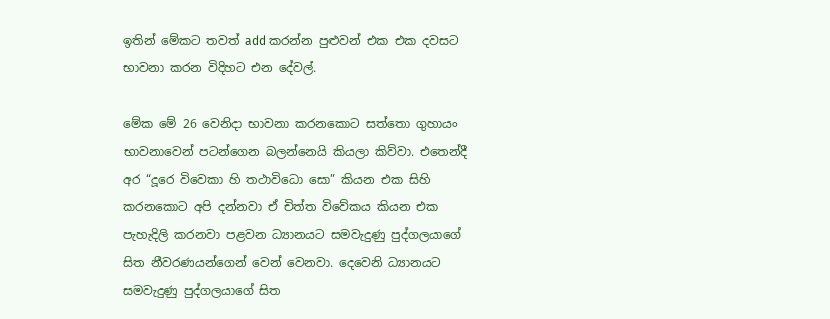ඉතින් මේකට තවත් add කරන්න පුළුවන් එක එක දවසට භාවනා කරන විදිහට එන දේවල්.

මේක මේ 26 වෙනිදා භාවනා කරනකොට සත්තො ගුහායං භාවනාවෙන් පටන්ගෙන බලන්නෙයි කියලා කිව්වා. එතෙන්දී අර “දූරෙ විවෙකා හි තථාවිධො සො” කියන එක සිහි කරනකොට අපි දන්නවා ඒ චිත්ත විවේකය කියන එක පැහැදිලි කරනවා පළවන ධ්‍යානයට සමවැදුණු පුද්ගලයාගේ සිත නීවරණයන්ගෙන් වෙන් වෙනවා. දෙවෙනි ධ්‍යානයට සමවැදුණු පුද්ගලයාගේ සිත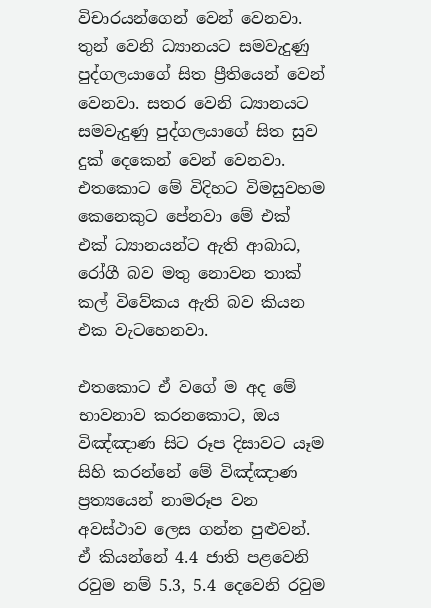විචාරයන්ගෙන් වෙන් වෙනවා. තුන් වෙනි ධ්‍යානයට සමවැදුණු පුද්ගලයාගේ සිත ප්‍රීතියෙන් වෙන් වෙනවා. සතර වෙනි ධ්‍යානයට සමවැදුණු පුද්ගලයාගේ සිත සුව දුක් දෙකෙන් වෙන් වෙනවා. එතකොට මේ විදිහට විමසුවහම කෙනෙකුට පේනවා මේ එක් එක් ධ්‍යානයන්ට ඇති ආබාධ, රෝගී බව මතු නොවන තාක් කල් විවේකය ඇති බව කියන එක වැටහෙනවා.

එතකොට ඒ වගේ ම අද මේ භාවනාව කරනකොට, ඔය විඤ්ඤාණ සිට රූප දිසාවට යෑම සිහි කරන්නේ මේ විඤ්ඤාණ ප්‍රත්‍යයෙන් නාමරූප වන අවස්ථාව ලෙස ගන්න පුළුවන්. ඒ කියන්නේ 4.4 ජාති පළවෙනි රවුම නම් 5.3, 5.4 දෙවෙනි රවුම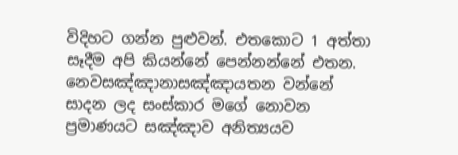විදිහට ගන්න පුළුවන්. එතකොට 1 අත්තා සෑදීම අපි කියන්නේ පෙන්නන්නේ එතන. නෙවසඤ්ඤානාසඤ්ඤායතන වන්නේ සාදන ලද සංස්කාර මගේ නොවන ප්‍රමාණයට සඤ්ඤාව අනිත්‍යයව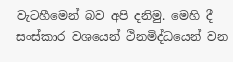වැටහීමෙන් බව අපි දනිමු. මෙහි දී සංස්කාර වශයෙන් ථිනමිද්ධයෙන් වන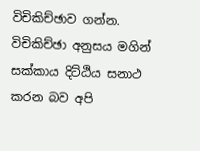විචිකිච්ඡාව ගන්න. විචිකිච්ඡා අනුසය මගින් සක්කාය දිට්ඨිය සනාථ කරන බව අපි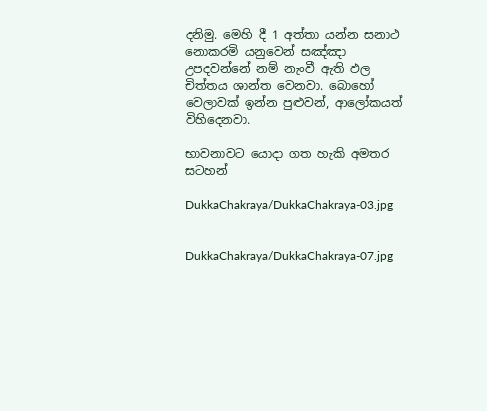දනිමු. මෙහි දී 1 අත්තා යන්න සනාථ නොකරමි යනුවෙන් සඤ්ඤා උපදවන්නේ නම් නැංවී ඇති ඵල චිත්තය ශාන්ත වෙනවා. බොහෝ වෙලාවක් ඉන්න පුළුවන්, ආලෝකයත් විහිදෙනවා.

භාවනාවට යොදා ගත හැකි අමතර සටහන්

DukkaChakraya/DukkaChakraya-03.jpg


DukkaChakraya/DukkaChakraya-07.jpg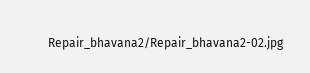Repair_bhavana2/Repair_bhavana2-02.jpg